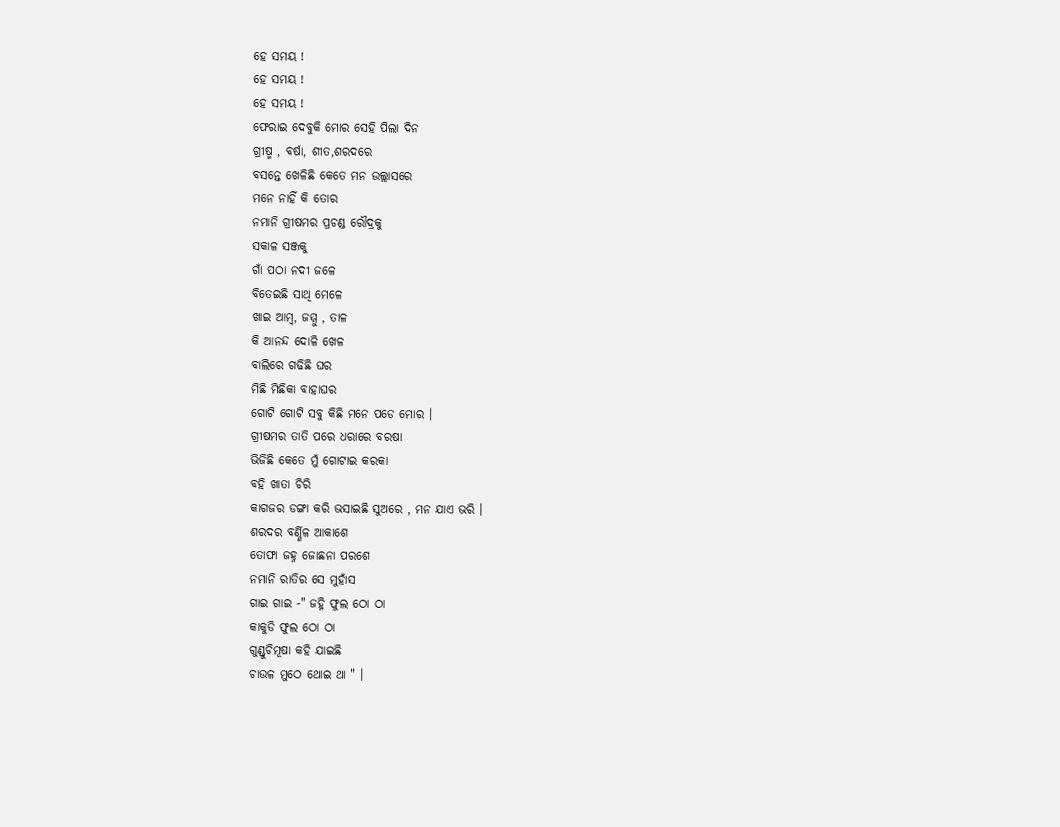ହେ ସମୟ !
ହେ ସମୟ !
ହେ ସମୟ !
ଫେରାଇ ଦେବୁକି ମୋର ସେହି ପିଲା ଦିନ
ଗ୍ରୀଷ୍ମ , ବର୍ଷା, ଶୀତ,ଶରଦରେ
ବସନ୍ତେ ଖେଳିଛି କେତେ ମନ ଉଲ୍ଲାସରେ
ମନେ ନାହିଁ କି ତୋର
ନମାନି ଗ୍ରୀଷମର ପ୍ରଚଣ୍ଡ ରୌଦ୍ରକୁ
ସକାଳ ସଞ୍ଜକୁ
ଗାଁ ପଠା ନଦୀ ଜଳେ
ବିତେଇଛି ସାଥି ମେଳେ
ଖାଇ ଆମ୍ବ, ଜମ୍ମୁ , ତାଳ
କି ଆନନ୍ଦ ଦୋଳି ଖେଳ
ବାଲିରେ ଗଢିଛି ଘର
ମିଛି ମିଛିକା ବାହାଘର
ଗୋଟି ଗୋଟି ସବୁ କିଛି ମନେ ପଡେ ମୋର ।
ଗ୍ରୀଷମର ତାତି ପରେ ଧରାରେ ବରଷା
ଭିଜିଛି କେତେ ମୁଁ ଗୋଟାଇ କରକା
ବହି ଖାତା ଚିରି
କାଗଜର ଡଙ୍ଗା କରି ଭସାଇଛି ସୁଅରେ , ମନ ଯାଏ ଭରି ।
ଶରଦର ବର୍ଣ୍ଣିଳ ଆକାଶେ
ତୋଫା ଜହ୍ନ ଜୋଛନା ପରଶେ
ନମାନି ରାତିର ସେ ମୁହାଁସ
ଗାଇ ଗାଇ -" ଜହ୍ନି ଫୁଲ ଠୋ ଠା
କାକୁଡି ଫୁଲ ଠୋ ଠା
ଗୁଣ୍ଡୁଚିମୂଷା କହି ଯାଇଛି
ଚାଉଳ ମୁଠେ ଥୋଇ ଥା " ।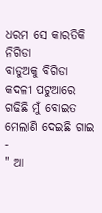ଧରମ ସେ କାରତିକି ନିଗିଡା
ବାଡୁଅକୁ ବିଗିଡା
କଦଳୀ ପଟୁଆରେ ଗଢିଛି ମୁଁ ବୋଇତ
ମେଲାଣି ଦେଇଛି ଗାଇ -
" ଆ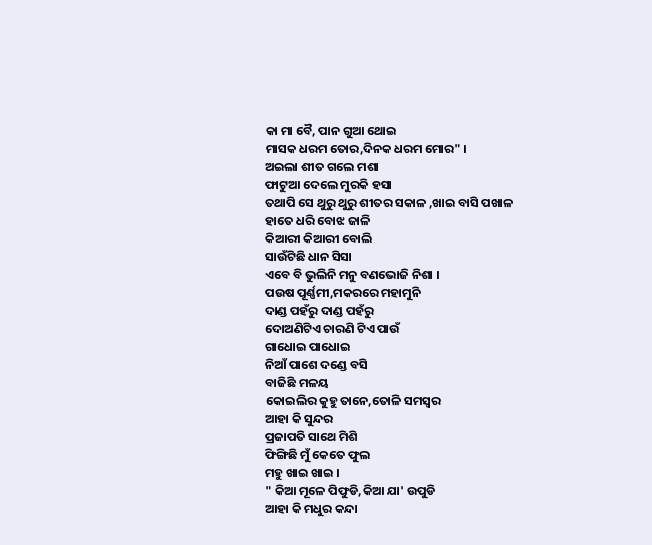କା ମା ବୈ, ପାନ ଗୁଆ ଥୋଇ
ମାସକ ଧରମ ତୋର,ଦିନକ ଧରମ ମୋର" ।
ଅଇଲା ଶୀତ ଗଲେ ମଶା
ଫାଟୁଆ ଦେଲେ ମୁରକି ହସା
ତଥାପି ସେ ଥୁରୁ ଥୁରୁ ଶୀତର ସକାଳ ,ଖାଇ ବାସି ପଖାଳ
ହାତେ ଧରି ବୋଝ ଜାଳି
କିଆରୀ କିଆରୀ ବୋଲି
ସାଉଁଟିଛି ଧାନ ସିସା
ଏବେ ବି ଭୁଲିନି ମନୁ ବଣଭୋଜି ନିଶା ।
ପଉଷ ପୂର୍ଣ୍ଣମୀ,ମକରରେ ମହାମୁନି
ଦାଣ୍ଡ ପହଁରୁ ଦାଣ୍ଡ ପହଁରୁ
ଦୋଅଣିଟିଏ ଚାରଣି ଟିଏ ପାଉଁ
ଗାଧୋଇ ପାଧୋଇ
ନିଆଁ ପାଶେ ଦଣ୍ଡେ ବସି
ବାଜିଛି ମଳୟ
କୋଇଲିର କୁହୁ ତାନେ,ତୋଳି ସମସ୍ବର
ଆହା କି ସୁନ୍ଦର
ପ୍ରଜାପତି ସାଥେ ମିଶି
ଫିଙ୍ଗିଛି ମୁଁ କେତେ ଫୁଲ
ମହୁ ଖାଇ ଖାଇ ।
" କିଆ ମୂଳେ ପିଫୁଡି,କିଆ ଯା' ଉପୁଡି
ଆହା କି ମଧୁର କନ୍ଦା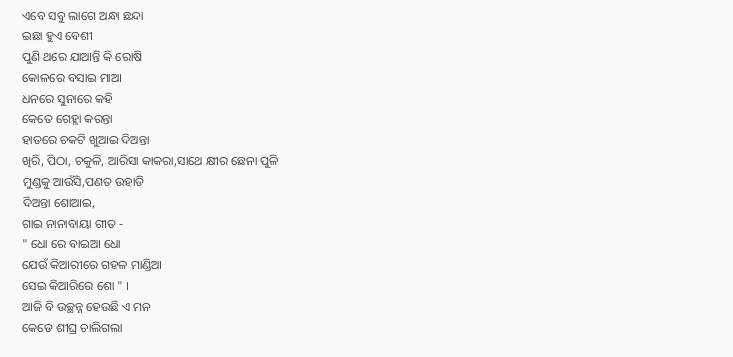ଏବେ ସବୁ ଲାଗେ ଅନ୍ଧା ଛନ୍ଦା
ଇଛା ହୁଏ ବେଶୀ
ପୁଣି ଥରେ ଯାଆନ୍ତି କି ରୋଷି
କୋଳରେ ବସାଇ ମାଆ
ଧନରେ ସୁନାରେ କହି
କେତେ ଗେହ୍ଲା କରନ୍ତା
ହାତରେ ଚକଟି ଖୁଆଇ ଦିଅନ୍ତା
ଖିରି, ପିଠା, ଚକୁଳି, ଆରିସା କାକରା,ସାଥେ କ୍ଷୀର ଛେନା ପୁଳି
ମୁଣ୍ଡକୁ ଆଉଁସି,ପଣତ ଉହାଡି
ଦିଅନ୍ତା ଶୋଆଇ,
ଗାଇ ନାନାବାୟା ଗୀତ -
" ଧୋ ରେ ବାଇଆ ଧୋ
ଯେଉଁ କିଆରୀରେ ଗହଳ ମାଣ୍ଡିଆ
ସେଇ କିଆରିରେ ଶୋ " ।
ଆଜି ବି ଉଚ୍ଛନ୍ନ ହେଉଛି ଏ ମନ
କେଡେ ଶୀଘ୍ର ଚାଲିଗଲା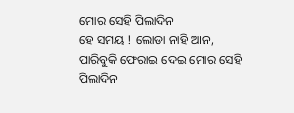ମୋର ସେହି ପିଲାଦିନ
ହେ ସମୟ ! ଲୋଡା ନାହି ଆନ,
ପାରିବୁକି ଫେରାଇ ଦେଇ ମୋର ସେହି ପିଲାଦିନ